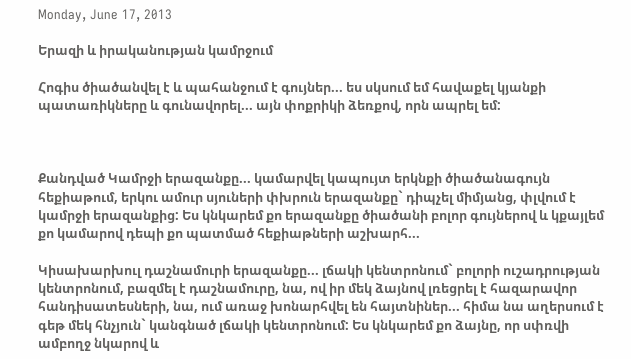Monday, June 17, 2013

Երազի և իրականության կամրջում

Հոգիս ծիածանվել է և պահանջում է գույներ... ես սկսում եմ հավաքել կյանքի պատառիկները և գունավորել... այն փոքրիկի ձեռքով, որն ապրել եմ:



Քանդված Կամրջի երազանքը... կամարվել կապույտ երկնքի ծիածանագույն հեքիաթում, երկու ամուր սյուների փխրուն երազանքը` դիպչել միմյանց, փլվում է կամրջի երազանքից: Ես կնկարեմ քո երազանքը ծիածանի բոլոր գույներով և կքայլեմ քո կամարով դեպի քո պատմած հեքիաթների աշխարհ...

Կիսախարխուլ դաշնամուրի երազանքը... լճակի կենտրոնում` բոլորի ուշադրության կենտրոնում, բազմել է դաշնամուրը, նա, ով իր մեկ ձայնով լռեցրել է հազարավոր հանդիսատեսների, նա, ում առաջ խոնարհվել են հայտնիներ... հիմա նա աղերսում է գեթ մեկ հնչյուն` կանգնած լճակի կենտրոնում: Ես կնկարեմ քո ձայնը, որ սփռվի ամբողջ նկարով և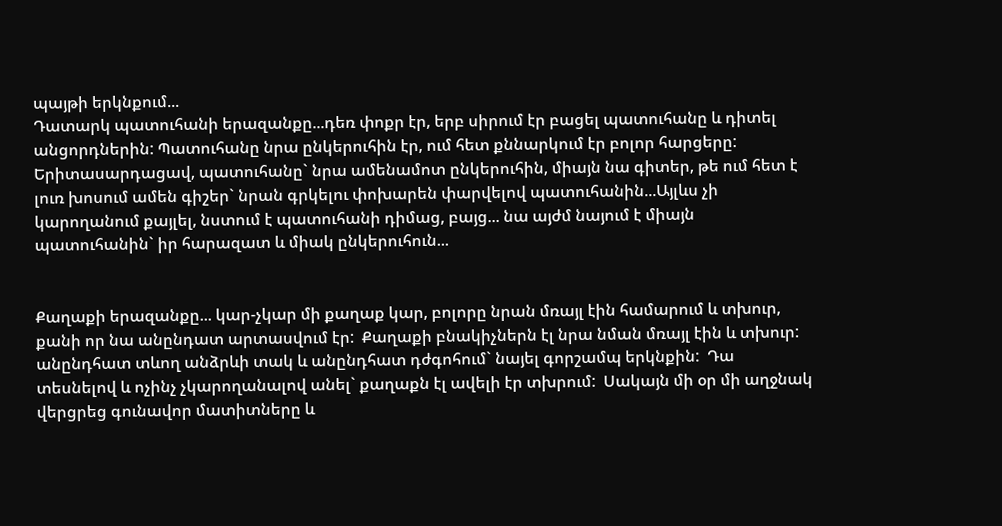պայթի երկնքում...
Դատարկ պատուհանի երազանքը...դեռ փոքր էր, երբ սիրում էր բացել պատուհանը և դիտել անցորդներին: Պատուհանը նրա ընկերուհին էր, ում հետ քննարկում էր բոլոր հարցերը: Երիտասարդացավ, պատուհանը` նրա ամենամոտ ընկերուհին, միայն նա գիտեր, թե ում հետ է լուռ խոսում ամեն գիշեր` նրան գրկելու փոխարեն փարվելով պատուհանին...Այլևս չի կարողանում քայլել, նստում է պատուհանի դիմաց, բայց... նա այժմ նայում է միայն պատուհանին` իր հարազատ և միակ ընկերուհուն...


Քաղաքի երազանքը... կար-չկար մի քաղաք կար, բոլորը նրան մռայլ էին համարում և տխուր, քանի որ նա անընդատ արտասվում էր:  Քաղաքի բնակիչներն էլ նրա նման մռայլ էին և տխուր: անընդհատ տևող անձրևի տակ և անընդհատ դժգոհում` նայել գորշամպ երկնքին:  Դա տեսնելով և ոչինչ չկարողանալով անել` քաղաքն էլ ավելի էր տխրում:  Սակայն մի օր մի աղջնակ վերցրեց գունավոր մատիտները և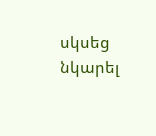սկսեց նկարել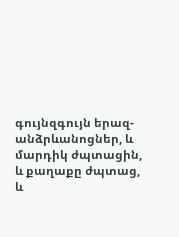գույնզգույն երազ-անձրևանոցներ, և մարդիկ ժպտացին, և քաղաքը ժպտաց, և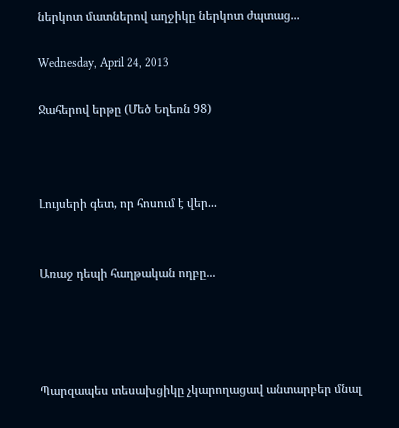ներկոտ մատներով աղջիկը ներկոտ ժպտաց...

Wednesday, April 24, 2013

Ջահերով երթը (Մեծ Եղեռն 98)



Լույսերի գետ, որ հոսում է վեր...


Առաջ դեպի հաղթական ողբը...




Պարզապես տեսախցիկը չկարողացավ անտարբեր մնալ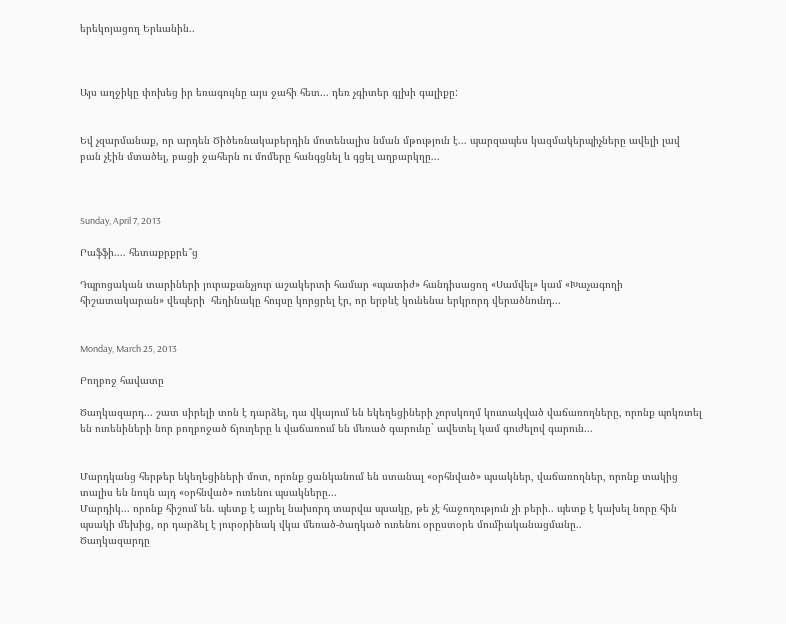երեկոյացող Երևանին..



Այս աղջիկը փոխեց իր եռագույնը այս ջահի հետ... դեռ չգիտեր գլխի գալիքը:


Եվ չզարմանաք, որ արդեն Ծիծեռնակաբերդին մոտենալիս նման մթություն է... պարզապես կազմակերպիչները ավելի լավ բան չէին մտածել, բացի ջահերն ու մոմերը հանգցնել և գցել աղբարկղը...



Sunday, April 7, 2013

Րաֆֆի.... հետաքրքրե՞ց

Դպրոցական տարիների յուրաքանչյուր աշակերտի համար «պատիժ» հանդիսացող «Սամվել» կամ «Խաչագողի հիշատակարան» վեպերի  հեղինակը հույսը կորցրել էր, որ երբևէ կունենա երկրորդ վերածնունդ...


Monday, March 25, 2013

Բողբոջ հավատը

Ծաղկազարդ... շատ սիրելի տոն է դարձել, դա վկայում են եկեղեցիների չորսկողմ կուտակված վաճառողները, որոնք պոկռտել են ուռենիների նոր բողբոջած ճյուղերը և վաճառում են մեռած գարունը` ավետել կամ գուժելով գարուն...


Մարդկանց հերթեր եկեղեցիների մոտ, որոնք ցանկանում են ստանալ «օրհնված» պսակներ, վաճառողներ, որոնք տակից տալիս են նույն այդ «օրհնված» ուռենու պսակները...
Մարդիկ... որոնք հիշում են. պետք է այրել նախորդ տարվա պսակը, թե չէ հաջողություն չի բերի.. պետք է կախել նորը հին պսակի մեխից, որ դարձել է յուրօրինակ վկա մեռած-ծաղկած ուռենու օրըստօրե մումիականացմանը..
Ծաղկազարդը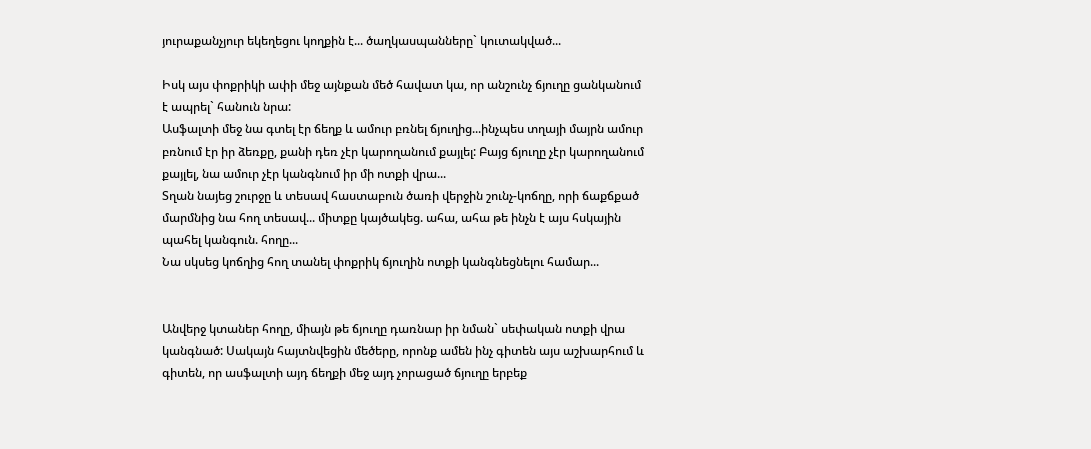յուրաքանչյուր եկեղեցու կողքին է... ծաղկասպանները` կուտակված...

Իսկ այս փոքրիկի ափի մեջ այնքան մեծ հավատ կա, որ անշունչ ճյուղը ցանկանում է ապրել` հանուն նրա:
Ասֆալտի մեջ նա գտել էր ճեղք և ամուր բռնել ճյուղից...ինչպես տղայի մայրն ամուր բռնում էր իր ձեռքը, քանի դեռ չէր կարողանում քայլել: Բայց ճյուղը չէր կարողանում քայլել, նա ամուր չէր կանգնում իր մի ոտքի վրա...
Տղան նայեց շուրջը և տեսավ հաստաբուն ծառի վերջին շունչ-կոճղը, որի ճաքճքած մարմնից նա հող տեսավ... միտքը կայծակեց. ահա, ահա թե ինչն է այս հսկային պահել կանգուն. հողը...
Նա սկսեց կոճղից հող տանել փոքրիկ ճյուղին ոտքի կանգնեցնելու համար...


Անվերջ կտաներ հողը, միայն թե ճյուղը դառնար իր նման` սեփական ոտքի վրա կանգնած: Սակայն հայտնվեցին մեծերը, որոնք ամեն ինչ գիտեն այս աշխարհում և գիտեն, որ ասֆալտի այդ ճեղքի մեջ այդ չորացած ճյուղը երբեք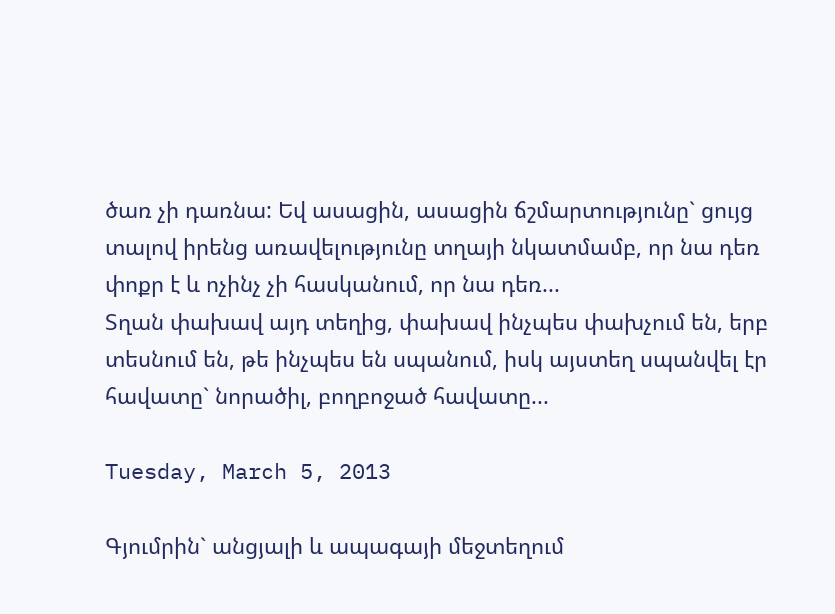ծառ չի դառնա: Եվ ասացին, ասացին ճշմարտությունը` ցույց տալով իրենց առավելությունը տղայի նկատմամբ, որ նա դեռ փոքր է և ոչինչ չի հասկանում, որ նա դեռ...
Տղան փախավ այդ տեղից, փախավ ինչպես փախչում են, երբ տեսնում են, թե ինչպես են սպանում, իսկ այստեղ սպանվել էր հավատը` նորածիլ, բողբոջած հավատը...

Tuesday, March 5, 2013

Գյումրին` անցյալի և ապագայի մեջտեղում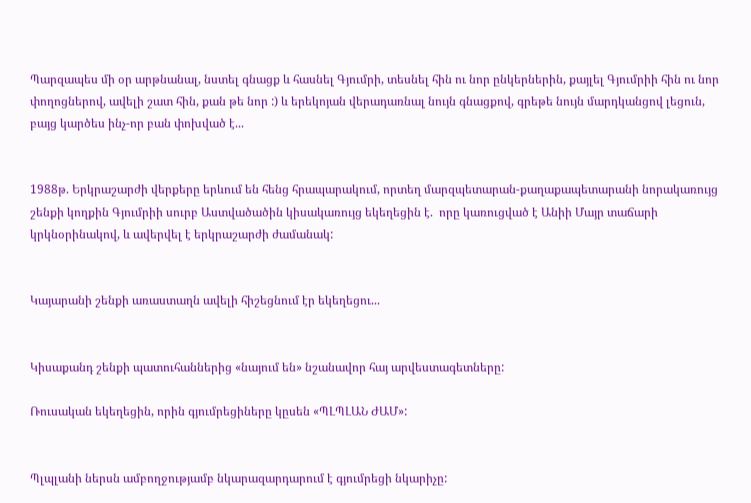Պարզապես մի օր արթնանալ, նստել գնացք և հասնել Գյումրի, տեսնել հին ու նոր ընկերներին, քայլել Գյումրիի հին ու նոր փողոցներով, ավելի շատ հին, քան թե նոր :) և երեկոյան վերադառնալ նույն գնացքով, գրեթե նույն մարդկանցով լեցուն, բայց կարծես ինչ-որ բան փոխված է...


1988թ. Երկրաշարժի վերքերը երևում են հենց հրապարակում, որտեղ մարզպետարան-քաղաքապետարանի նորակառույց շենքի կողքին Գյումրիի սուրբ Աստվածածին կիսակառույց եկեղեցին է.  որը կառուցված է Անիի Մայր տաճարի կրկնօրինակով, և ավերվել է երկրաշարժի ժամանակ:


Կայարանի շենքի առաստաղն ավելի հիշեցնում էր եկեղեցու...


Կիսաքանդ շենքի պատուհաններից «նայում են» նշանավոր հայ արվեստագետները:

Ռուսական եկեղեցին, որին գյումրեցիները կըսեն «ՊԼՊԼԱՆ ԺԱՄ»:


Պլպլանի ներսն ամբողջությամբ նկարազարդարում է գյումրեցի նկարիչը: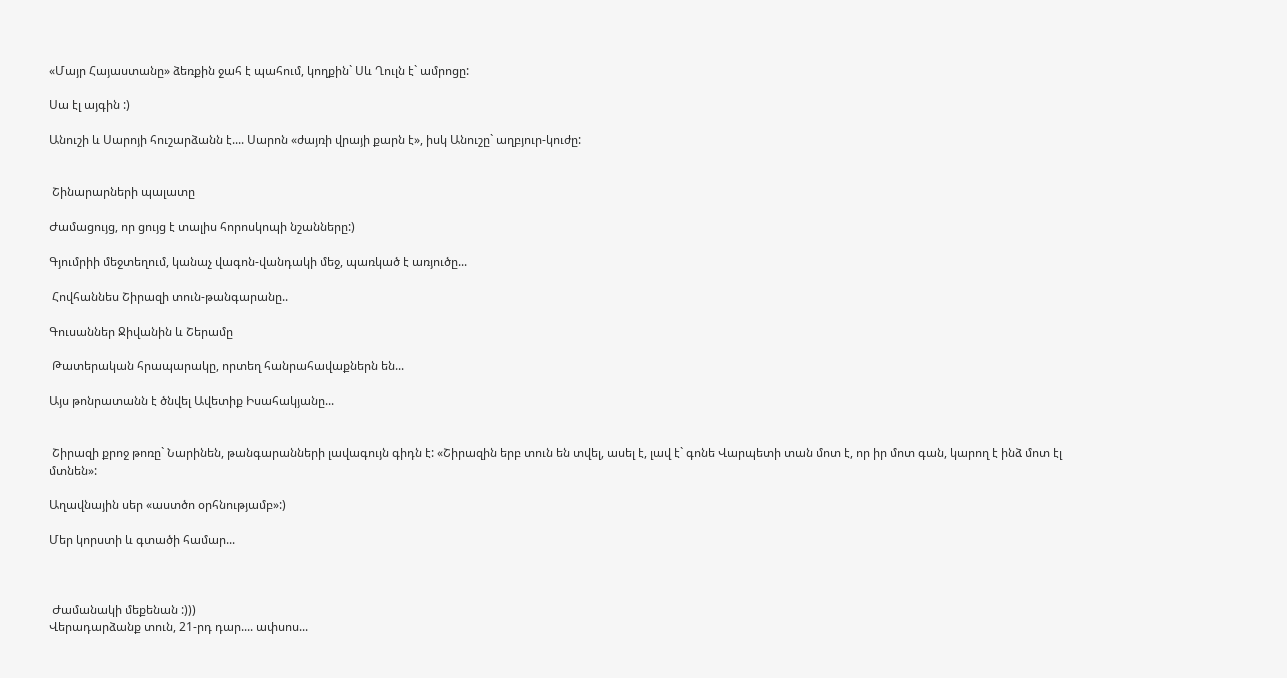«Մայր Հայաստանը» ձեռքին ջահ է պահում, կողքին` Սև Ղուլն է` ամրոցը:

Սա էլ այգին :)

Անուշի և Սարոյի հուշարձանն է.... Սարոն «ժայռի վրայի քարն է», իսկ Անուշը` աղբյուր-կուժը:


 Շինարարների պալատը

Ժամացույց, որ ցույց է տալիս հորոսկոպի նշանները:)

Գյումրիի մեջտեղում, կանաչ վագոն-վանդակի մեջ, պառկած է առյուծը...

 Հովհաննես Շիրազի տուն-թանգարանը..

Գուսաններ Ջիվանին և Շերամը

 Թատերական հրապարակը, որտեղ հանրահավաքներն են...

Այս թոնրատանն է ծնվել Ավետիք Իսահակյանը...


 Շիրազի քրոջ թոռը` Նարինեն, թանգարանների լավագույն գիդն է: «Շիրազին երբ տուն են տվել, ասել է, լավ է` գոնե Վարպետի տան մոտ է, որ իր մոտ գան, կարող է ինձ մոտ էլ մտնեն»:

Աղավնային սեր «աստծո օրհնությամբ»:)

Մեր կորստի և գտածի համար...



 Ժամանակի մեքենան :)))
Վերադարձանք տուն, 21-րդ դար.... ափսոս...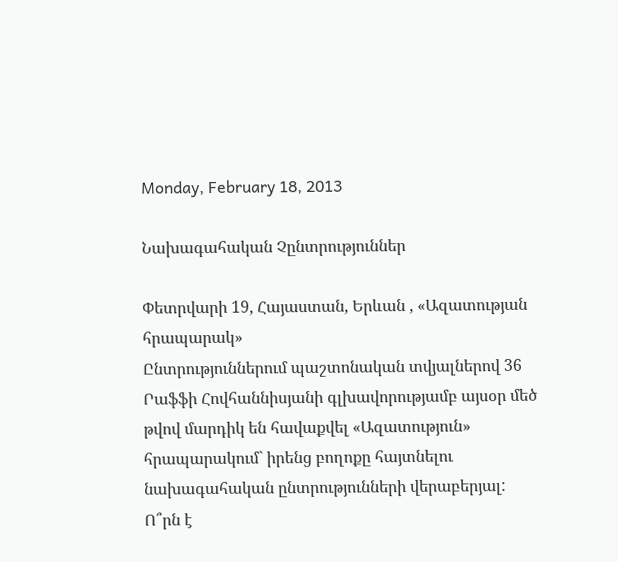Monday, February 18, 2013

Նախագահական Չընտրություններ

Փետրվարի 19, Հայաստան, Երևան , «Ազատության հրապարակ»
Ընտրություններում պաշտոնական տվյալներով 36 Րաֆֆի Հովհաննիսյանի գլխավորությամբ այսօր մեծ թվով մարդիկ են հավաքվել «Ազատություն» հրապարակում` իրենց բողոքը հայտնելու նախագահական ընտրությունների վերաբերյալ:
Ո՞րն է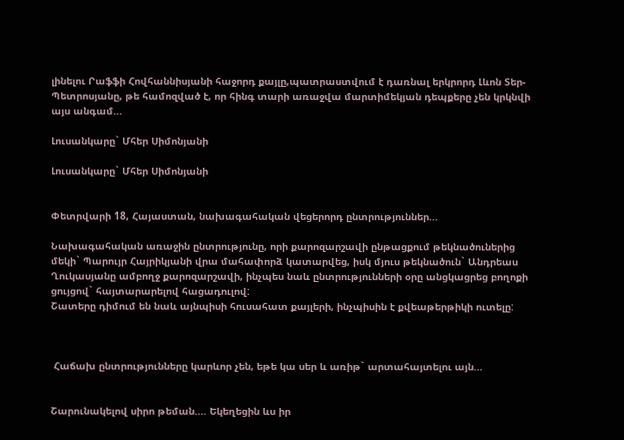լինելու Րաֆֆի Հովհաննիսյանի հաջորդ քայլը,պատրաստվում է դառնալ երկրորդ Լևոն Տեր-Պետրոսյանը, թե համոզված է, որ հինգ տարի առաջվա մարտիմեկյան դեպքերը չեն կրկնվի այս անգամ...

Լուսանկարը` Մհեր Սիմոնյանի

Լուսանկարը` Մհեր Սիմոնյանի


Փետրվարի 18, Հայաստան, նախագահական վեցերորդ ընտրություններ...

Նախագահական առաջին ընտրությունը, որի քարոզարշավի ընթացքում թեկնածուներից մեկի` Պարույր Հայրիկյանի վրա մահափորձ կատարվեց, իսկ մյուս թեկնածուն` Անդրեաս Ղուկասյանը ամբողջ քարոզարշավի, ինչպես նաև ընտրությունների օրը անցկացրեց բողոքի ցույցով` հայտարարելով հացադուլով:
Շատերը դիմում են նաև այնպիսի հուսահատ քայլերի, ինչպիսին է քվեաթերթիկի ուտելը:



 Հաճախ ընտրությունները կարևոր չեն, եթե կա սեր և առիթ` արտահայտելու այն...


Շարունակելով սիրո թեման.... Եկեղեցին ևս իր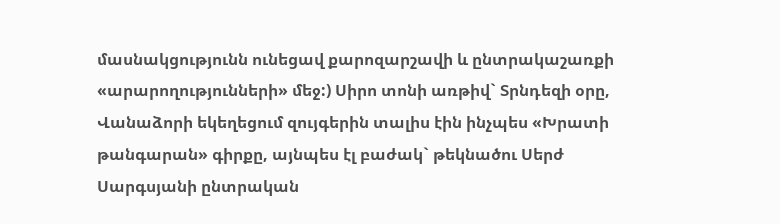մասնակցությունն ունեցավ քարոզարշավի և ընտրակաշառքի «արարողությունների» մեջ:) Սիրո տոնի առթիվ` Տրնդեզի օրը, Վանաձորի եկեղեցում զույգերին տալիս էին ինչպես «Խրատի թանգարան» գիրքը, այնպես էլ բաժակ` թեկնածու Սերժ Սարգսյանի ընտրական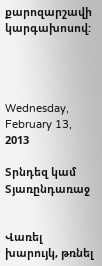քարոզարշավի կարգախոսով:




Wednesday, February 13, 2013

Տրնդեզ կամ Տյառընդառաջ


Վառել խարույկ, թռնել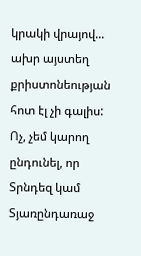կրակի վրայով... ախր այստեղ քրիստոնեության հոտ էլ չի գալիս: Ոչ, չեմ կարող ընդունել, որ Տրնդեզ կամ Տյառընդառաջ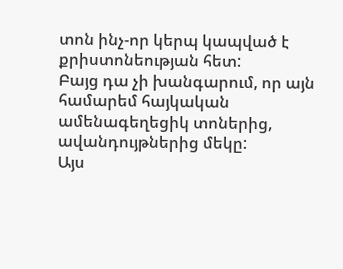տոն ինչ-որ կերպ կապված է քրիստոնեության հետ:
Բայց դա չի խանգարում, որ այն համարեմ հայկական ամենագեղեցիկ տոներից, ավանդույթներից մեկը:
Այս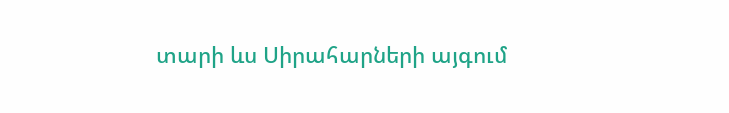տարի ևս Սիրահարների այգում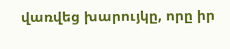վառվեց խարույկը, որը իր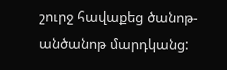շուրջ հավաքեց ծանոթ-անծանոթ մարդկանց: